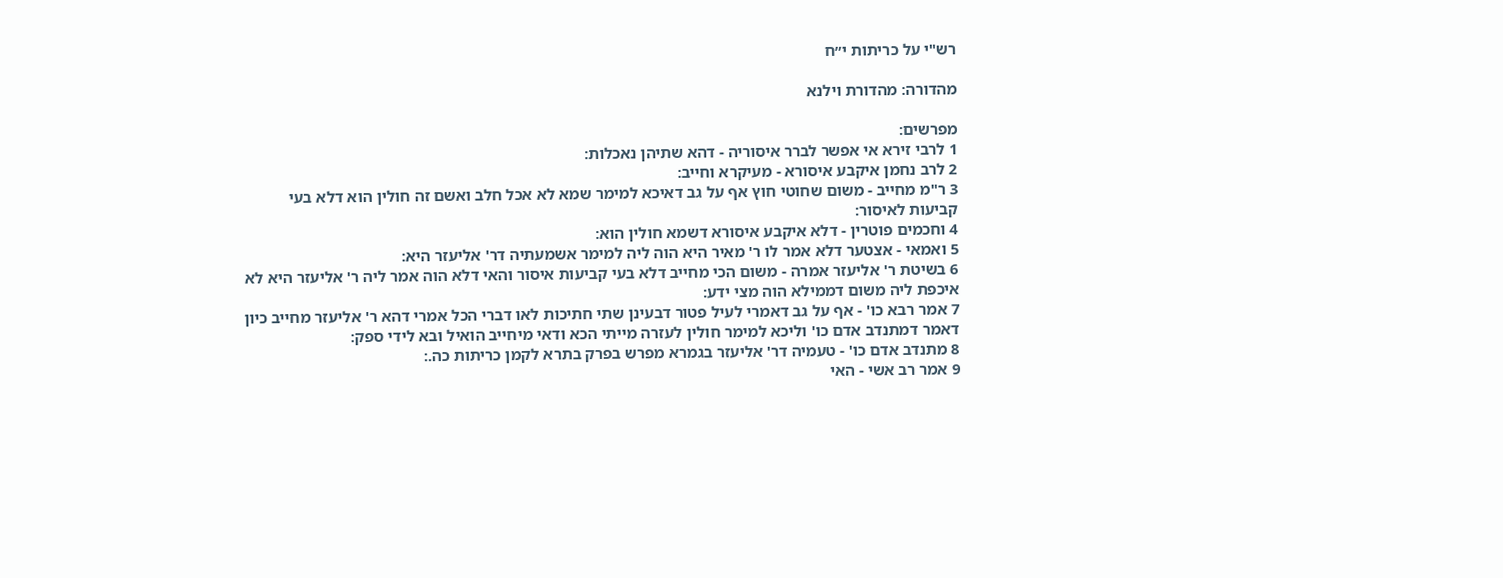רש"י על כריתות י״ח

מהדורה: מהדורת וילנא

מפרשים:
1 לרבי זירא אי אפשר לברר איסוריה - דהא שתיהן נאכלות:
2 לרב נחמן איקבע איסורא - מעיקרא וחייב:
3 ר"מ מחייב - משום שחוטי חוץ אף על גב דאיכא למימר שמא לא אכל חלב ואשם זה חולין הוא דלא בעי קביעות לאיסור:
4 וחכמים פוטרין - דלא איקבע איסורא דשמא חולין הוא:
5 ואמאי - אצטער דלא אמר לו ר' מאיר היא הוה ליה למימר אשמעתיה דר' אליעזר היא:
6 בשיטת ר' אליעזר אמרה - משום הכי מחייב דלא בעי קביעות איסור והאי דלא הוה אמר ליה ר' אליעזר היא לא איכפת ליה משום דממילא הוה מצי ידע:
7 אמר רבא כו' - אף על גב דאמרי לעיל פטור דבעינן שתי חתיכות לאו דברי הכל אמרי דהא ר' אליעזר מחייב כיון דאמר דמתנדב אדם כו' וליכא למימר חולין לעזרה מייתי הכא ודאי מיחייב הואיל ובא לידי ספק:
8 מתנדב אדם כו' - טעמיה דר' אליעזר בגמרא מפרש בפרק בתרא לקמן כריתות כה.:
9 אמר רב אשי - האי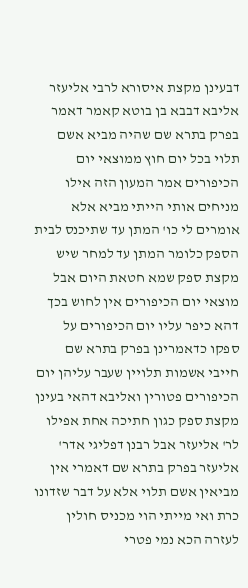דבעינן מקצת איסורא לרבי אליעזר אליבא דבבא בן בוטא קאמר דאמר בפרק בתרא שם שהיה מביא אשם תלוי בכל יום חוץ ממוצאי יום הכיפורים אמר המעון הזה אילו מניחים אותי הייתי מביא אלא אומרים לי כו' המתן עד שתיכנס לבית הספק כלומר המתן עד למחר שיש מקצת ספק שמא חטאת היום אבל מוצאי יום הכיפורים אין לחוש בכך דהא כיפר עליו יום הכיפורים על ספקו כדאמרינן בפרק בתרא שם חייבי אשמות תלויין שעבר עליהן יום הכיפורים פטורין ואליבא דהאי בעינן מקצת ספק כגון חתיכה אחת אפילו לר' אליעזר אבל רבנן דפליגי אדר' אליעזר בפרק בתרא שם דאמרי אין מביאין אשם תלוי אלא על דבר שזדונו כרת ואי מייתי הוי מכניס חולין לעזרה הכא נמי פטרי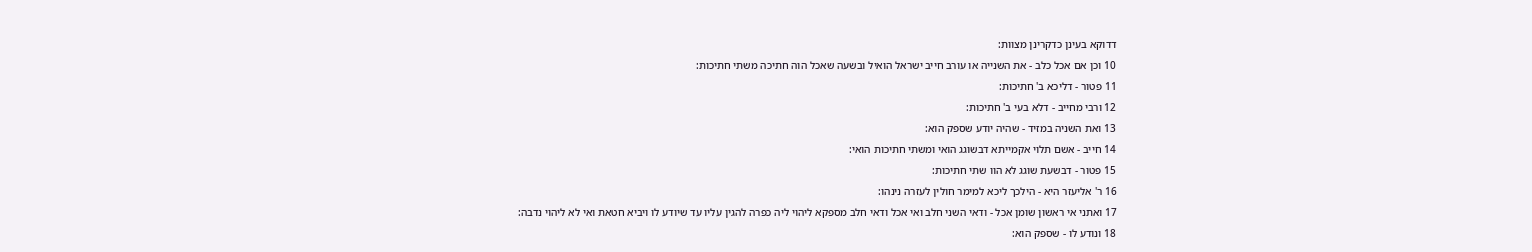דדוקא בעינן כדקרינן מצוות:
10 וכן אם אכל כלב - את השנייה או עורב חייב ישראל הואיל ובשעה שאכל הוה חתיכה משתי חתיכות:
11 פטור - דליכא ב' חתיכות:
12 ורבי מחייב - דלא בעי ב' חתיכות:
13 ואת השניה במזיד - שהיה יודע שספק הוא:
14 חייב - אשם תלוי אקמייתא דבשוגג הואי ומשתי חתיכות הואי:
15 פטור - דבשעת שוגג לא הוו שתי חתיכות:
16 ר' אליעזר היא - הילכך ליכא למימר חולין לעזרה נינהו:
17 ואתני אי ראשון שומן אכל - ודאי השני חלב ואי אכל ודאי חלב מספקא ליהוי ליה כפרה להגין עליו עד שיודע לו ויביא חטאת ואי לא ליהוי נדבה:
18 ונודע לו - שספק הוא: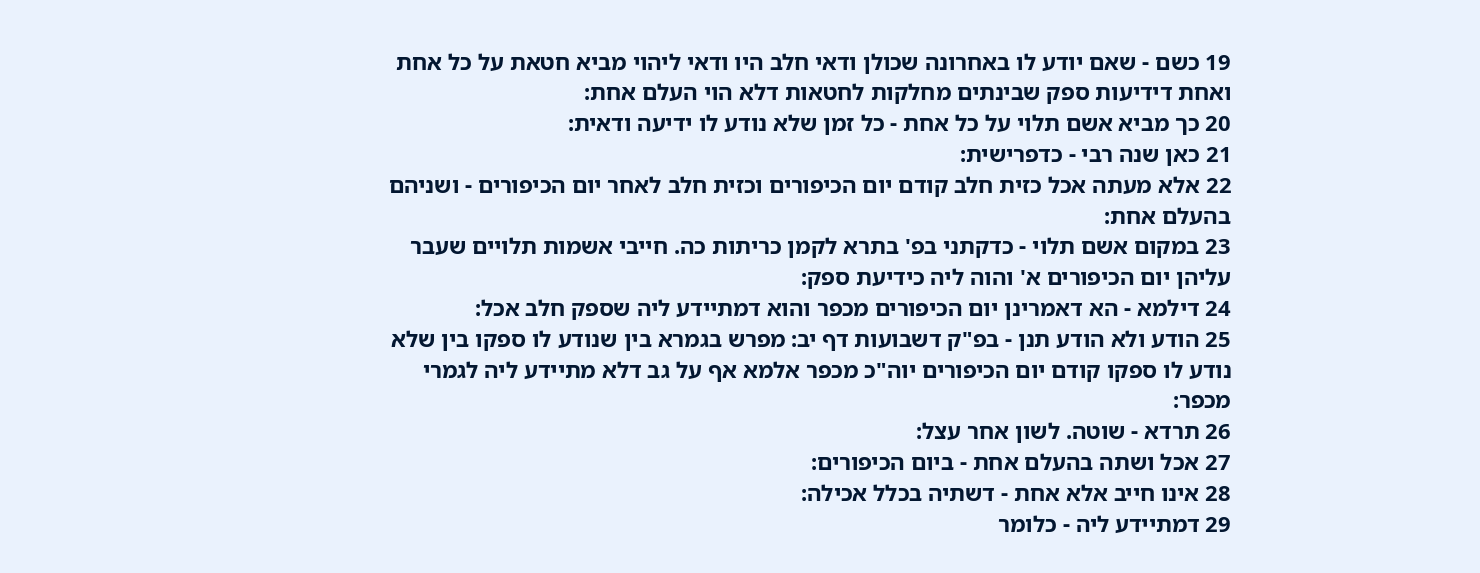19 כשם - שאם יודע לו באחרונה שכולן ודאי חלב היו ודאי ליהוי מביא חטאת על כל אחת ואחת דידיעות ספק שבינתים מחלקות לחטאות דלא הוי העלם אחת:
20 כך מביא אשם תלוי על כל אחת - כל זמן שלא נודע לו ידיעה ודאית:
21 כאן שנה רבי - כדפרישית:
22 אלא מעתה אכל כזית חלב קודם יום הכיפורים וכזית חלב לאחר יום הכיפורים - ושניהם בהעלם אחת:
23 במקום אשם תלוי - כדקתני בפ' בתרא לקמן כריתות כה. חייבי אשמות תלויים שעבר עליהן יום הכיפורים א' והוה ליה כידיעת ספק:
24 דילמא - הא דאמרינן יום הכיפורים מכפר והוא דמתיידע ליה שספק חלב אכל:
25 הודע ולא הודע תנן - בפ"ק דשבועות דף יב: מפרש בגמרא בין שנודע לו ספקו בין שלא נודע לו ספקו קודם יום הכיפורים יוה"כ מכפר אלמא אף על גב דלא מתיידע ליה לגמרי מכפר:
26 תרדא - שוטה. לשון אחר עצל:
27 אכל ושתה בהעלם אחת - ביום הכיפורים:
28 אינו חייב אלא אחת - דשתיה בכלל אכילה:
29 דמתיידע ליה - כלומר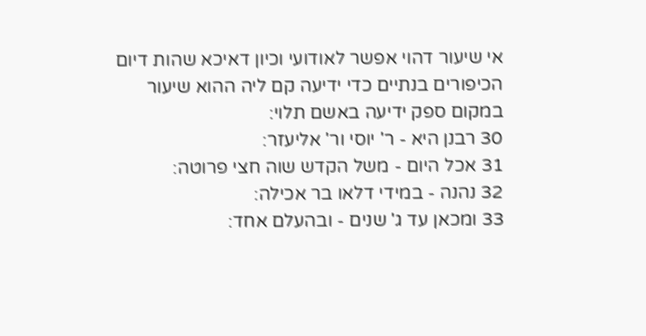אי שיעור דהוי אפשר לאודועי וכיון דאיכא שהות דיום הכיפורים בנתיים כדי ידיעה קם ליה ההוא שיעור במקום ספק ידיעה באשם תלוי:
30 רבנן היא - ר' יוסי ור' אליעזר:
31 אכל היום - משל הקדש שוה חצי פרוטה:
32 נהנה - במידי דלאו בר אכילה:
33 ומכאן עד ג' שנים - ובהעלם אחד: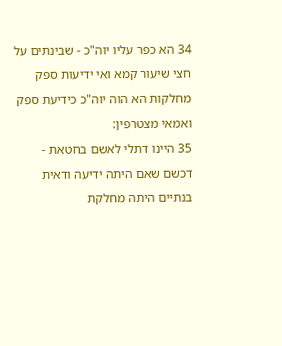34 הא כפר עליו יוה"כ - שבינתים על חצי שיעור קמא ואי ידיעות ספק מחלקות הא הוה יוה"כ כידיעת ספק ואמאי מצטרפין:
35 היינו דתלי לאשם בחטאת - דכשם שאם היתה ידיעה ודאית בנתיים היתה מחלקת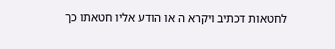לחטאות דכתיב ויקרא ה או הודע אליו חטאתו כך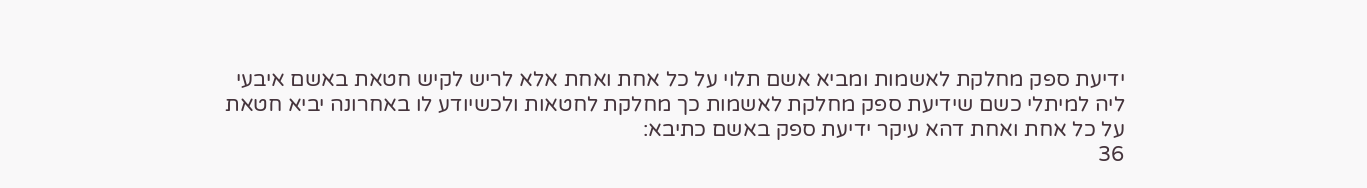ידיעת ספק מחלקת לאשמות ומביא אשם תלוי על כל אחת ואחת אלא לריש לקיש חטאת באשם איבעי ליה למיתלי כשם שידיעת ספק מחלקת לאשמות כך מחלקת לחטאות ולכשיודע לו באחרונה יביא חטאת על כל אחת ואחת דהא עיקר ידיעת ספק באשם כתיבא:
36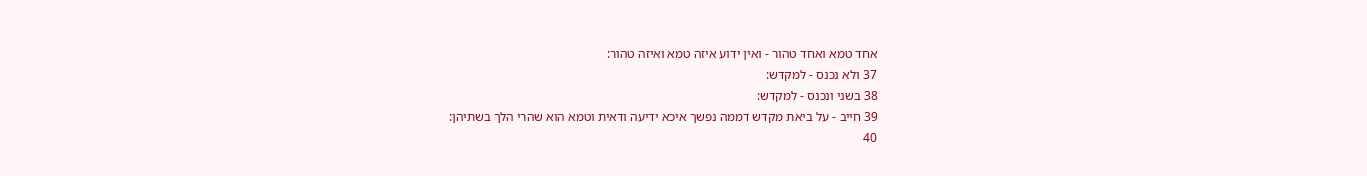אחד טמא ואחד טהור - ואין ידוע איזה טמא ואיזה טהור:
37 ולא נכנס - למקדש:
38 בשני ונכנס - למקדש:
39 חייב - על ביאת מקדש דממה נפשך איכא ידיעה ודאית וטמא הוא שהרי הלך בשתיהן:
40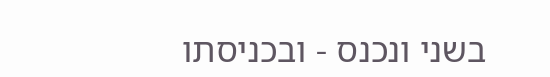בשני ונכנס - ובכניסתו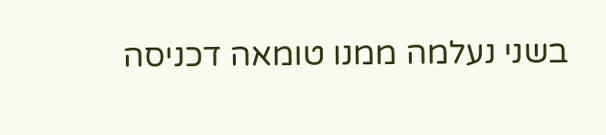בשני נעלמה ממנו טומאה דכניסה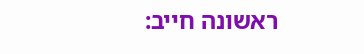ראשונה חייב: